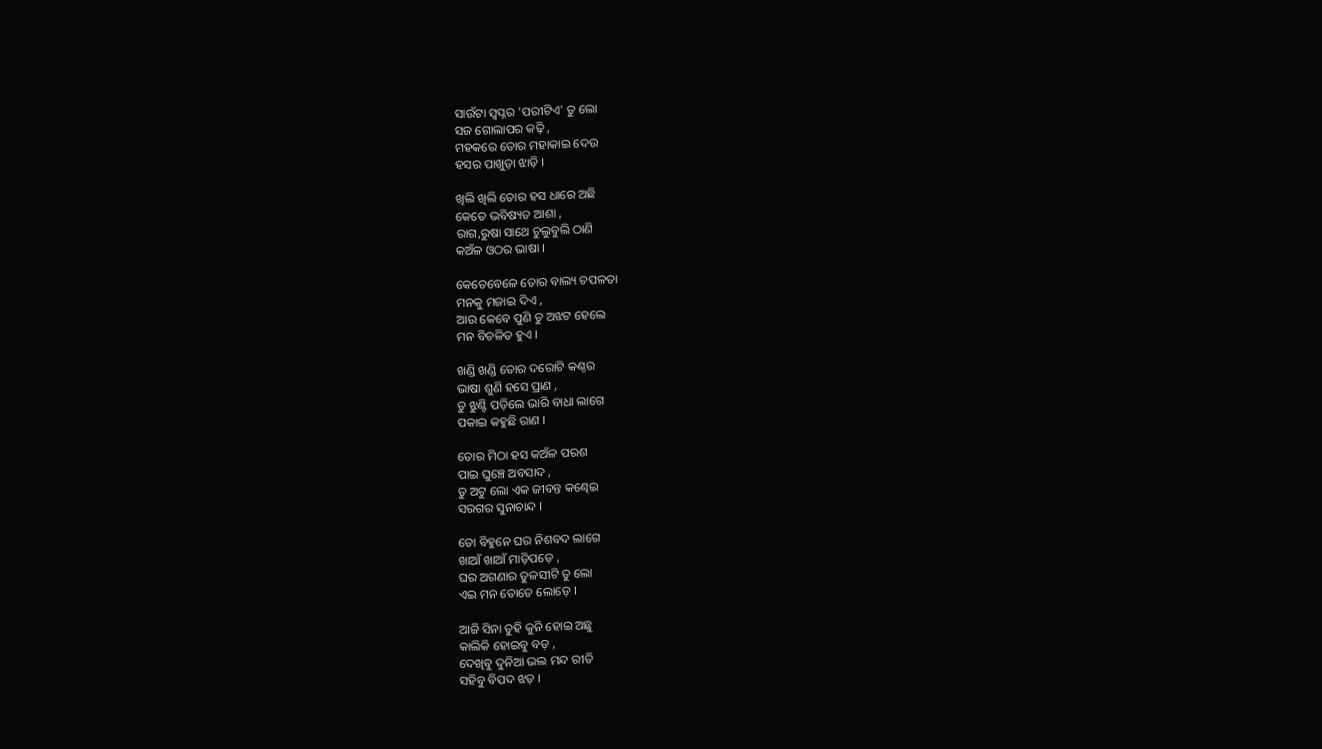ସାଉଁଟା ସ୍ୱପ୍ନର 'ପରୀଟିଏ' ତୁ ଲୋ
ସଜ ଗୋଲାପର କଢ଼ି ,
ମହକରେ ତୋର ମହାକାଇ ଦେଉ
ହସର ପାଖୁଡ଼ା ଝାଡ଼ି ।

ଖିଲି ଖିଲି ତୋର ହସ ଧାରେ ଅଛି
କେତେ ଭବିଷ୍ୟତ ଆଶା ,
ରାଗ,ରୁଷା ସାଥେ ଚୁଲୁବୁଲି ଠାଣି
କଅଁଳ ଓଠର ଭାଷା ।

କେତେବେଳେ ତୋର ବାଲ୍ୟ ଚପଳତା
ମନକୁ ମଜାଇ ଦିଏ ,
ଆଉ କେବେ ପୁଣି ତୁ ଅଝଟ ହେଲେ
ମନ ବିଚଳିତ ହୁଏ ।

ଖଣ୍ଡି ଖଣ୍ଡି ତୋର ଦରୋଟି କଣ୍ଠର
ଭାଷା ଶୁଣି ହସେ ପ୍ରାଣ ,
ତୁ ଝୁଣ୍ଟି ପଡ଼ିଲେ ଭାରି ବାଧା ଲାଗେ
ପକାଇ କହୁଛି ରାଣ ।

ତୋର ମିଠା ହସ କଅଁଳ ପରଶ
ପାଇ ଘୁଞ୍ଚେ ଅବସାଦ ,
ତୁ ଅଟୁ ଲୋ ଏକ ଜୀବନ୍ତ କଣ୍ଢେଇ
ସରଗର ସୁନାଚାନ୍ଦ ।

ତୋ ବିହୁନେ ଘର ନିଶବଦ ଲାଗେ
ଖାଆଁ ଖାଆଁ ମାଡ଼ିପଡ଼େ ,
ଘର ଅଗଣାର ତୁଳସୀଟି ତୁ ଲୋ
ଏଇ ମନ ତୋତେ ଲୋଡ଼େ ।

ଆଜି ସିନା ତୁହି କୁନି ହୋଇ ଅଛୁ
କାଲିକି ହୋଇବୁ ବଡ଼ ,
ଦେଖିବୁ ଦୁନିଆ ଭଲ ମନ୍ଦ ରୀତି
ସହିବୁ ବିପଦ ଝଡ଼ ।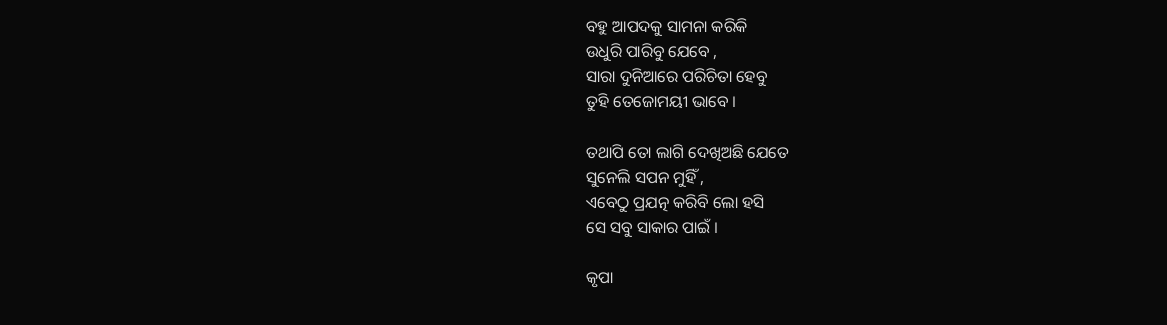ବହୁ ଆପଦକୁ ସାମନା କରିକି
ଉଧୁରି ପାରିବୁ ଯେବେ ,
ସାରା ଦୁନିଆରେ ପରିଚିତା ହେବୁ
ତୁହି ତେଜୋମୟୀ ଭାବେ ।

ତଥାପି ତୋ ଲାଗି ଦେଖିଅଛି ଯେତେ
ସୁନେଲି ସପନ ମୁହିଁ ,
ଏବେଠୁ ପ୍ରଯତ୍ନ କରିବି ଲୋ ହସି
ସେ ସବୁ ସାକାର ପାଇଁ ।

କୃପା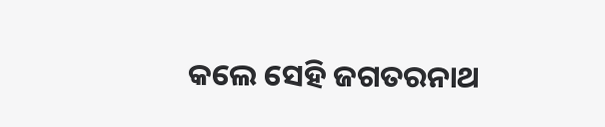କଲେ ସେହି ଜଗତରନାଥ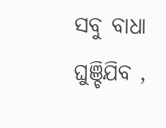ସବୁ ବାଧା ଘୁଞ୍ଚିଯିବ ,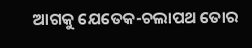ଆଗକୁ ଯେତେକ-ଚଲାପଥ ତୋର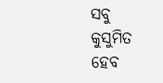ସବୁ କୁସୁମିତ ହେବ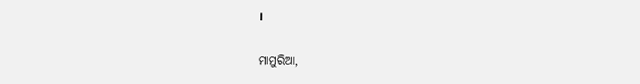।

ମାମୁରିଆ,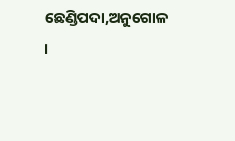ଛେଣ୍ଡିପଦା,ଅନୁଗୋଳ ।